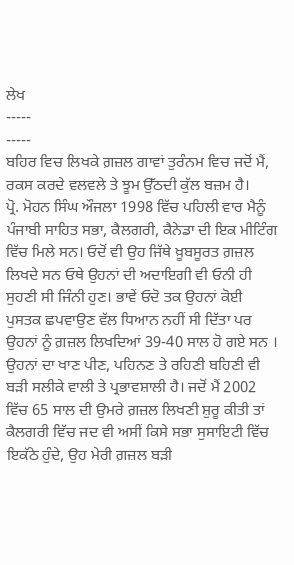ਲੇਖ
-----
-----
ਬਹਿਰ ਵਿਚ ਲਿਖਕੇ ਗ਼ਜ਼ਲ ਗਾਵਾਂ ਤੁਰੰਨਮ ਵਿਚ ਜਦੋਂ ਮੈਂ,
ਰਕਸ ਕਰਦੇ ਵਲਵਲੇ ਤੇ ਝੂਮ ਉੱਠਦੀ ਕੁੱਲ ਬਜ਼ਮ ਹੈ।
ਪ੍ਰੋ. ਮੋਹਨ ਸਿੰਘ ਔਜਲਾ 1998 ਵਿੱਚ ਪਹਿਲੀ ਵਾਰ ਮੈਨੂੰ ਪੰਜਾਬੀ ਸਾਹਿਤ ਸਭਾ, ਕੈਲਗਰੀ, ਕੈਨੇਡਾ ਦੀ ਇਕ ਮੀਟਿੰਗ ਵਿੱਚ ਮਿਲੇ ਸਨ। ਓਦੋਂ ਵੀ ਉਹ ਜਿੱਥੇ ਖ਼ੂਬਸੂਰਤ ਗ਼ਜ਼ਲ ਲਿਖਦੇ ਸਨ ਓਥੇ ਉਹਨਾਂ ਦੀ ਅਦਾਇਗੀ ਵੀ ਓਨੀ ਹੀ ਸੁਹਣੀ ਸੀ ਜਿੰਨੀ ਹੁਣ। ਭਾਵੇਂ ਓਦੋ ਤਕ ਉਹਨਾਂ ਕੋਈ ਪੁਸਤਕ ਛਪਵਾਉਣ ਵੱਲ ਧਿਆਨ ਨਹੀਂ ਸੀ ਦਿੱਤਾ ਪਰ ਉਹਨਾਂ ਨੂੰ ਗ਼ਜ਼ਲ ਲਿਖਦਿਆਂ 39-40 ਸਾਲ ਹੋ ਗਏ ਸਨ । ਉਹਨਾਂ ਦਾ ਖਾਣ ਪੀਣ, ਪਹਿਨਣ ਤੇ ਰਹਿਣੀ ਬਹਿਣੀ ਵੀ ਬੜੀ ਸਲੀਕੇ ਵਾਲੀ ਤੇ ਪ੍ਰਭਾਵਸ਼ਾਲੀ ਹੈ। ਜਦੋਂ ਮੈਂ 2002 ਵਿੱਚ 65 ਸਾਲ ਦੀ ਉਮਰੇ ਗ਼ਜ਼ਲ ਲਿਖਣੀ ਸ਼ੁਰੂ ਕੀਤੀ ਤਾਂ ਕੈਲਗਰੀ ਵਿੱਚ ਜਦ ਵੀ ਅਸੀਂ ਕਿਸੇ ਸਭਾ ਸੁਸਾਇਟੀ ਵਿੱਚ ਇਕੱਠੇ ਹੁੰਦੇ, ਉਹ ਮੇਰੀ ਗ਼ਜ਼ਲ ਬੜੀ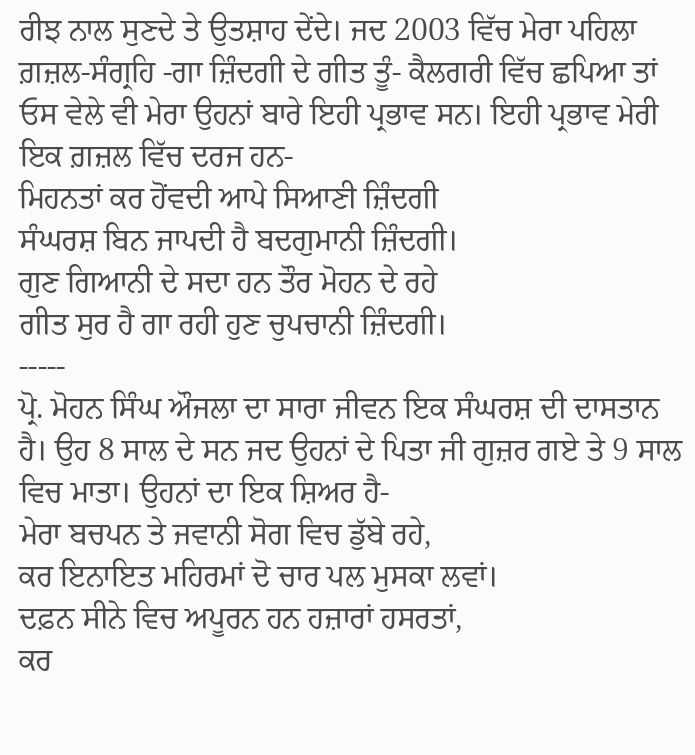ਰੀਝ ਨਾਲ ਸੁਣਦੇ ਤੇ ਉਤਸ਼ਾਹ ਦੇਂਦੇ। ਜਦ 2003 ਵਿੱਚ ਮੇਰਾ ਪਹਿਲਾ ਗ਼ਜ਼ਲ-ਸੰਗ੍ਰਹਿ -ਗਾ ਜ਼ਿੰਦਗੀ ਦੇ ਗੀਤ ਤੂੰ- ਕੈਲਗਰੀ ਵਿੱਚ ਛਪਿਆ ਤਾਂ ਓਸ ਵੇਲੇ ਵੀ ਮੇਰਾ ਉਹਨਾਂ ਬਾਰੇ ਇਹੀ ਪ੍ਰਭਾਵ ਸਨ। ਇਹੀ ਪ੍ਰਭਾਵ ਮੇਰੀ ਇਕ ਗ਼ਜ਼ਲ ਵਿੱਚ ਦਰਜ ਹਨ-
ਮਿਹਨਤਾਂ ਕਰ ਹੋਂਵਦੀ ਆਪੇ ਸਿਆਣੀ ਜ਼ਿੰਦਗੀ
ਸੰਘਰਸ਼ ਬਿਨ ਜਾਪਦੀ ਹੈ ਬਦਗੁਮਾਨੀ ਜ਼ਿੰਦਗੀ।
ਗੁਣ ਗਿਆਨੀ ਦੇ ਸਦਾ ਹਨ ਤੌਰ ਮੋਹਨ ਦੇ ਰਹੇ
ਗੀਤ ਸੁਰ ਹੈ ਗਾ ਰਹੀ ਹੁਣ ਚੁਪਚਾਨੀ ਜ਼ਿੰਦਗੀ।
-----
ਪ੍ਰੋ. ਮੋਹਨ ਸਿੰਘ ਔਜਲਾ ਦਾ ਸਾਰਾ ਜੀਵਨ ਇਕ ਸੰਘਰਸ਼ ਦੀ ਦਾਸਤਾਨ ਹੈ। ਉਹ 8 ਸਾਲ ਦੇ ਸਨ ਜਦ ਉਹਨਾਂ ਦੇ ਪਿਤਾ ਜੀ ਗੁਜ਼ਰ ਗਏ ਤੇ 9 ਸਾਲ ਵਿਚ ਮਾਤਾ। ਉਹਨਾਂ ਦਾ ਇਕ ਸ਼ਿਅਰ ਹੈ-
ਮੇਰਾ ਬਚਪਨ ਤੇ ਜਵਾਨੀ ਸੋਗ ਵਿਚ ਡੁੱਬੇ ਰਹੇ,
ਕਰ ਇਨਾਇਤ ਮਹਿਰਮਾਂ ਦੋ ਚਾਰ ਪਲ ਮੁਸਕਾ ਲਵਾਂ।
ਦਫ਼ਨ ਸੀਨੇ ਵਿਚ ਅਪੂਰਨ ਹਨ ਹਜ਼ਾਰਾਂ ਹਸਰਤਾਂ,
ਕਰ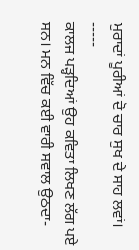ਮੁਰਾਦਾਂ ਪੂਰੀਆਂ ਦੋ ਚਾਰ ਸੁਖ ਦੇ ਸਾਹ ਲਵਾਂ।
-----
ਕਾਲਜ ਪੜ੍ਹਦਿਆਂ ਉਹ ਕਵਿਤਾ ਲਿਖਣ ਲੱਗ ਪਏ ਸਨ। ਮਨ ਵਿੱਚ ਕਈ ਵਾਰੀ ਸਵਾਲ ਉਠਦਾ-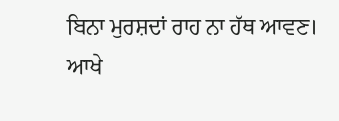ਬਿਨਾ ਮੁਰਸ਼ਦਾਂ ਰਾਹ ਨਾ ਹੱਥ ਆਵਣ। ਆਖੇ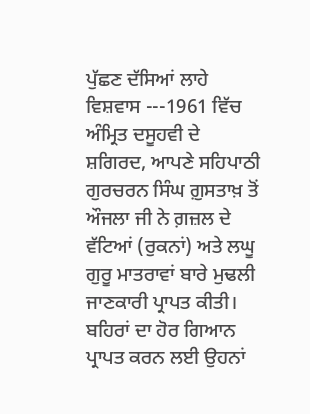ਪੁੱਛਣ ਦੱਸਿਆਂ ਲਾਹੇ ਵਿਸ਼ਵਾਸ ---1961 ਵਿੱਚ ਅੰਮ੍ਰਿਤ ਦਸੂਹਵੀ ਦੇ ਸ਼ਗਿਰਦ, ਆਪਣੇ ਸਹਿਪਾਠੀ ਗੁਰਚਰਨ ਸਿੰਘ ਗ਼ੁਸਤਾਖ਼ ਤੋਂ ਔਜਲਾ ਜੀ ਨੇ ਗ਼ਜ਼ਲ ਦੇ ਵੱਟਿਆਂ (ਰੁਕਨਾਂ) ਅਤੇ ਲਘੂ ਗੁਰੂ ਮਾਤਰਾਵਾਂ ਬਾਰੇ ਮੁਢਲੀ ਜਾਣਕਾਰੀ ਪ੍ਰਾਪਤ ਕੀਤੀ। ਬਹਿਰਾਂ ਦਾ ਹੋਰ ਗਿਆਨ ਪ੍ਰਾਪਤ ਕਰਨ ਲਈ ਉਹਨਾਂ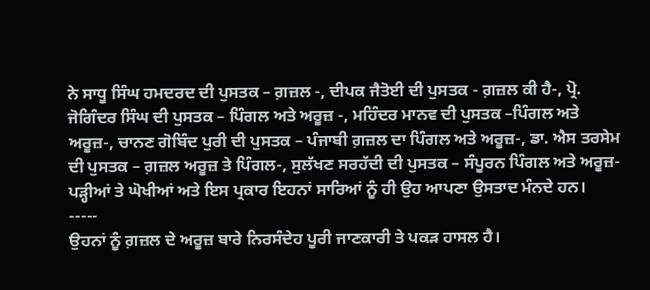ਨੇ ਸਾਧੂ ਸਿੰਘ ਹਮਦਰਦ ਦੀ ਪੁਸਤਕ – ਗ਼ਜ਼ਲ -, ਦੀਪਕ ਜੈਤੋਈ ਦੀ ਪੁਸਤਕ - ਗ਼ਜ਼ਲ ਕੀ ਹੈ-, ਪ੍ਰੋ. ਜੋਗਿੰਦਰ ਸਿੰਘ ਦੀ ਪੁਸਤਕ – ਪਿੰਗਲ ਅਤੇ ਅਰੂਜ਼ -, ਮਹਿੰਦਰ ਮਾਨਵ ਦੀ ਪੁਸਤਕ –ਪਿੰਗਲ ਅਤੇ ਅਰੂਜ਼-, ਚਾਨਣ ਗੋਬਿੰਦ ਪੁਰੀ ਦੀ ਪੁਸਤਕ – ਪੰਜਾਬੀ ਗ਼ਜ਼ਲ ਦਾ ਪਿੰਗਲ ਅਤੇ ਅਰੂਜ਼-, ਡਾ. ਐਸ ਤਰਸੇਮ ਦੀ ਪੁਸਤਕ – ਗ਼ਜ਼ਲ ਅਰੂਜ਼ ਤੇ ਪਿੰਗਲ-, ਸੁਲੱਖਣ ਸਰਹੱਦੀ ਦੀ ਪੁਸਤਕ – ਸੰਪੂਰਨ ਪਿੰਗਲ ਅਤੇ ਅਰੂਜ਼- ਪੜ੍ਹੀਆਂ ਤੇ ਘੋਖੀਆਂ ਅਤੇ ਇਸ ਪ੍ਰਕਾਰ ਇਹਨਾਂ ਸਾਰਿਆਂ ਨੂੰ ਹੀ ਉਹ ਆਪਣਾ ਉਸਤਾਦ ਮੰਨਦੇ ਹਨ।
-----
ਉਹਨਾਂ ਨੂੰ ਗ਼ਜ਼ਲ ਦੇ ਅਰੂਜ਼ ਬਾਰੇ ਨਿਰਸੰਦੇਹ ਪੂਰੀ ਜਾਣਕਾਰੀ ਤੇ ਪਕੜ ਹਾਸਲ ਹੈ।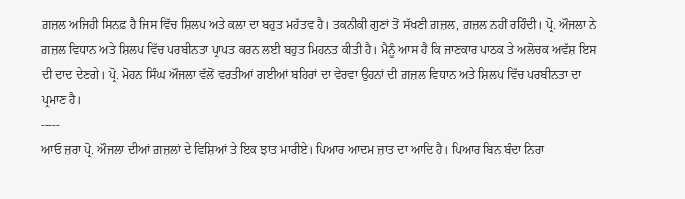ਗ਼ਜ਼ਲ ਅਜਿਹੀ ਸਿਨਫ਼ ਹੈ ਜਿਸ ਵਿੱਚ ਸ਼ਿਲਪ ਅਤੇ ਕਲਾ ਦਾ ਬਹੁਤ ਮਹੱਤਵ ਹੈ। ਤਕਨੀਕੀ ਗੁਣਾਂ ਤੋਂ ਸੱਖਣੀ ਗ਼ਜ਼ਲ, ਗ਼ਜ਼ਲ ਨਹੀਂ ਰਹਿੰਦੀ। ਪ੍ਰੋ. ਔਜਲਾ ਨੇ ਗ਼ਜ਼ਲ ਵਿਧਾਨ ਅਤੇ ਸ਼ਿਲਪ ਵਿੱਚ ਪਰਬੀਨਤਾ ਪ੍ਰਾਪਤ ਕਰਨ ਲਈ ਬਹੁਤ ਮਿਹਨਤ ਕੀਤੀ ਹੈ। ਮੈਨੂੰ ਆਸ ਹੈ ਕਿ ਜਾਣਕਾਰ ਪਾਠਕ ਤੇ ਅਲੋਚਕ ਅਵੱਸ਼ ਇਸ ਦੀ ਦਾਦ ਦੇਣਗੇ। ਪ੍ਰੋ. ਮੋਹਨ ਸਿੰਘ ਔਜਲਾ ਵੱਲੋਂ ਵਰਤੀਆਂ ਗਈਆਂ ਬਹਿਰਾਂ ਦਾ ਵੇਰਵਾ ਉਹਨਾਂ ਦੀ ਗ਼ਜ਼ਲ ਵਿਧਾਨ ਅਤੇ ਸ਼ਿਲਪ ਵਿੱਚ ਪਰਬੀਨਤਾ ਦਾ ਪ੍ਰਮਾਣ ਹੈ।
-----
ਆਓ ਜ਼ਰਾ ਪ੍ਰੋ. ਔਜਲਾ ਦੀਆਂ ਗ਼ਜ਼ਲਾਂ ਦੇ ਵਿਸ਼ਿਆਂ ਤੇ ਇਕ ਝਾਤ ਮਾਰੀਏ। ਪਿਆਰ ਆਦਮ ਜ਼ਾਤ ਦਾ ਆਦਿ ਹੈ। ਪਿਆਰ ਬਿਨ ਬੰਦਾ ਨਿਰਾ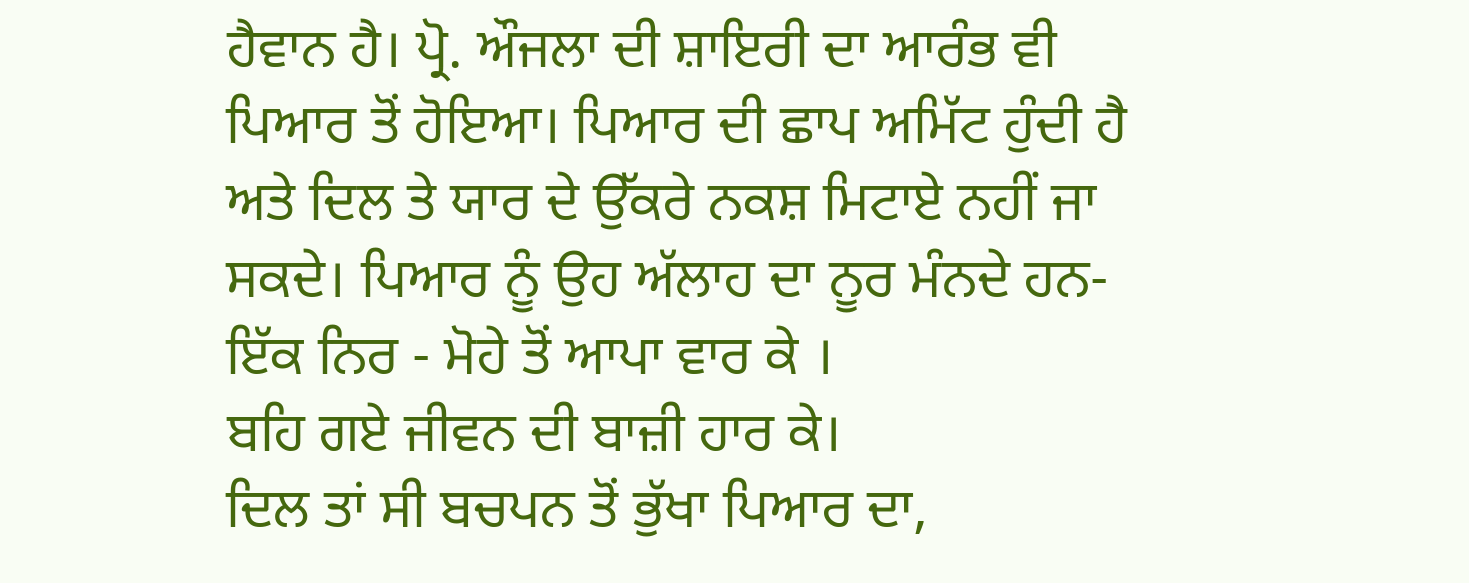ਹੈਵਾਨ ਹੈ। ਪ੍ਰੋ. ਔਜਲਾ ਦੀ ਸ਼ਾਇਰੀ ਦਾ ਆਰੰਭ ਵੀ ਪਿਆਰ ਤੋਂ ਹੋਇਆ। ਪਿਆਰ ਦੀ ਛਾਪ ਅਮਿੱਟ ਹੁੰਦੀ ਹੈ ਅਤੇ ਦਿਲ ਤੇ ਯਾਰ ਦੇ ਉੱਕਰੇ ਨਕਸ਼ ਮਿਟਾਏ ਨਹੀਂ ਜਾ ਸਕਦੇ। ਪਿਆਰ ਨੂੰ ਉਹ ਅੱਲਾਹ ਦਾ ਨੂਰ ਮੰਨਦੇ ਹਨ-
ਇੱਕ ਨਿਰ - ਮੋਹੇ ਤੋਂ ਆਪਾ ਵਾਰ ਕੇ ।
ਬਹਿ ਗਏ ਜੀਵਨ ਦੀ ਬਾਜ਼ੀ ਹਾਰ ਕੇ।
ਦਿਲ ਤਾਂ ਸੀ ਬਚਪਨ ਤੋਂ ਭੁੱਖਾ ਪਿਆਰ ਦਾ,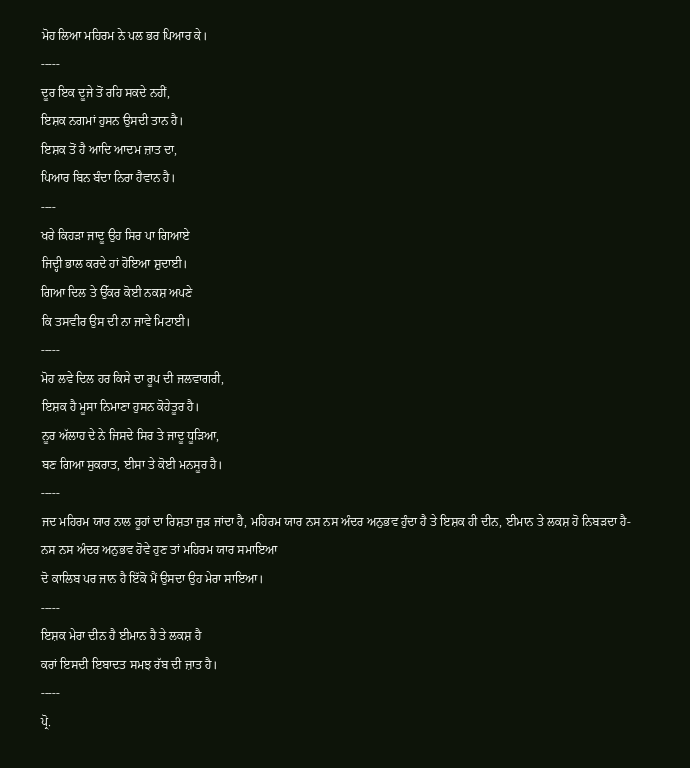ਮੋਹ ਲਿਆ ਮਹਿਰਮ ਨੇ ਪਲ ਭਰ ਪਿਆਰ ਕੇ।
-----
ਦੂਰ ਇਕ ਦੂਜੇ ਤੋਂ ਰਹਿ ਸਕਦੇ ਨਹੀਂ,
ਇਸ਼ਕ ਨਗਮਾਂ ਹੁਸਨ ਉਸਦੀ ਤਾਨ ਹੈ।
ਇਸ਼ਕ ਤੋਂ ਹੈ ਆਦਿ ਆਦਮ ਜ਼ਾਤ ਦਾ,
ਪਿਆਰ ਬਿਨ ਬੰਦਾ ਨਿਰਾ ਹੈਵਾਨ ਹੈ।
----
ਖਰੇ ਕਿਹੜਾ ਜਾਦੂ ਉਹ ਸਿਰ ਪਾ ਗਿਆਏ
ਜਿਦ੍ਹੀ ਭਾਲ ਕਰਦੇ ਹਾਂ ਹੋਇਆ ਸ਼ੁਦਾਈ।
ਗਿਆ ਦਿਲ ਤੇ ਉੱਕਰ ਕੋਈ ਨਕਸ਼ ਅਪਣੇ
ਕਿ ਤਸਵੀਰ ਉਸ ਦੀ ਨਾ ਜਾਵੇ ਮਿਟਾਈ।
-----
ਮੋਹ ਲਵੇ ਦਿਲ ਹਰ ਕਿਸੇ ਦਾ ਰੂਪ ਦੀ ਜਲਵਾਗਰੀ,
ਇਸ਼ਕ ਹੈ ਮੂਸਾ ਨਿਮਾਣਾ ਹੁਸਨ ਕੋਹੇਤੂਰ ਹੈ।
ਨੂਰ ਅੱਲਾਹ ਦੇ ਨੇ ਜਿਸਦੇ ਸਿਰ ਤੇ ਜਾਦੂ ਧੂੜਿਆ,
ਬਣ ਗਿਆ ਸੁਕਰਾਤ, ਈਸਾ ਤੇ ਕੋਈ ਮਨਸੂਰ ਹੈ।
-----
ਜਦ ਮਹਿਰਮ ਯਾਰ ਨਾਲ ਰੂਹਾਂ ਦਾ ਰਿਸ਼ਤਾ ਜੁੜ ਜਾਂਦਾ ਹੈ, ਮਹਿਰਮ ਯਾਰ ਨਸ ਨਸ ਅੰਦਰ ਅਨੁਭਵ ਹੁੰਦਾ ਹੈ ਤੇ ਇਸ਼ਕ ਹੀ ਦੀਨ, ਈਮਾਨ ਤੇ ਲਕਸ਼ ਹੋ ਨਿਬੜਦਾ ਹੈ-
ਨਸ ਨਸ ਅੰਦਰ ਅਨੁਭਵ ਹੋਵੇ ਹੁਣ ਤਾਂ ਮਹਿਰਮ ਯਾਰ ਸਮਾਇਆ
ਦੋ ਕਾਲਿਬ ਪਰ ਜਾਨ ਹੈ ਇੱਕੋ ਮੈਂ ਉਸਦਾ ਉਹ ਮੇਰਾ ਸਾਇਆ।
-----
ਇਸ਼ਕ ਮੇਰਾ ਦੀਨ ਹੈ ਈਮਾਨ ਹੈ ਤੇ ਲਕਸ਼ ਹੈ
ਕਰਾਂ ਇਸਦੀ ਇਬਾਦਤ ਸਮਝ ਰੱਬ ਦੀ ਜ਼ਾਤ ਹੈ।
-----
ਪ੍ਰੋ.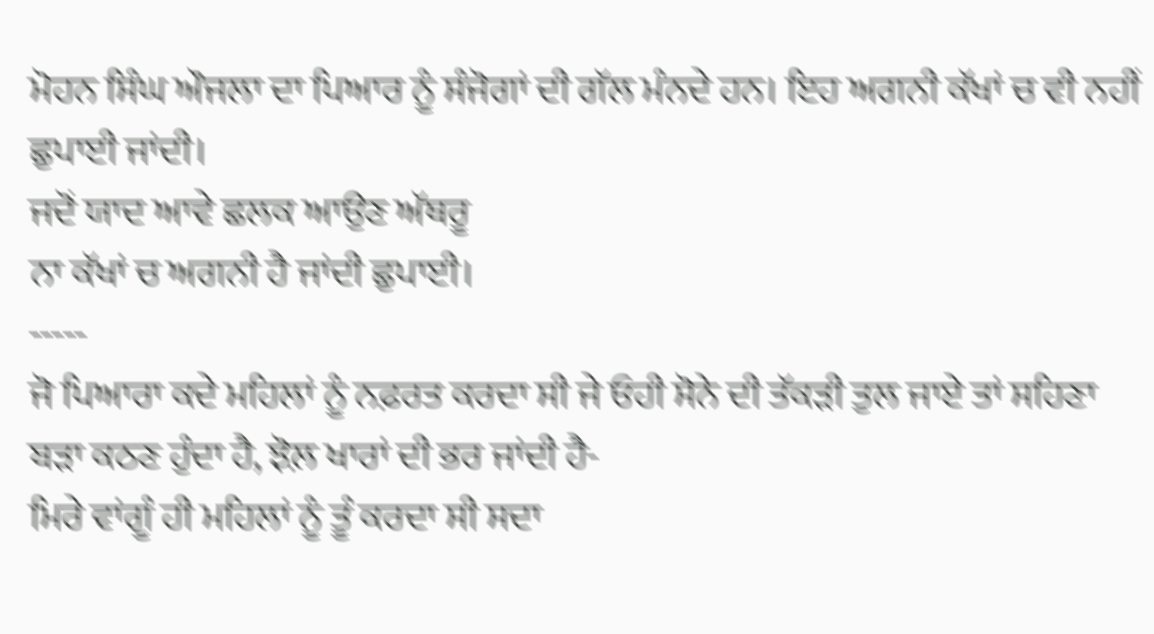ਮੋਹਨ ਸਿੰਘ ਔਜਲਾ ਦਾ ਪਿਆਰ ਨੂੰ ਸੰਜੋਗਾਂ ਦੀ ਗੱਲ ਮੰਨਦੇ ਹਨ। ਇਹ ਅਗਨੀ ਕੱਖਾਂ ਚ ਵੀ ਨਹੀਂ ਛੁਪਾਈ ਜਾਂਦੀ।
ਜਦੋਂ ਯਾਦ ਆਵੇ ਛਲਕ ਆਉਣ ਅੱਥਰੂ
ਨਾ ਕੱਖਾਂ ਚ ਅਗਨੀ ਹੈ ਜਾਂਦੀ ਛੁਪਾਈ।
-----
ਜੋ ਪਿਆਰਾ ਕਦੇ ਮਹਿਲਾਂ ਨੂੰ ਨਫ਼ਰਤ ਕਰਦਾ ਸੀ ਜੇ ਓਹੀ ਸੋਨੇ ਦੀ ਤੱਕੜੀ ਤੁਲ ਜਾਏ ਤਾਂ ਸਹਿਣਾ ਬੜਾ ਕਠਣ ਹੁੰਦਾ ਹੈ, ਝੋਲ਼ ਖਾਰਾਂ ਦੀ ਭਰ ਜਾਂਦੀ ਹੈ-
ਮਿਰੇ ਵਾਂਗੂੰ ਹੀ ਮਹਿਲਾਂ ਨੂੰ ਤੂੰ ਕਰਦਾ ਸੀ ਸਦਾ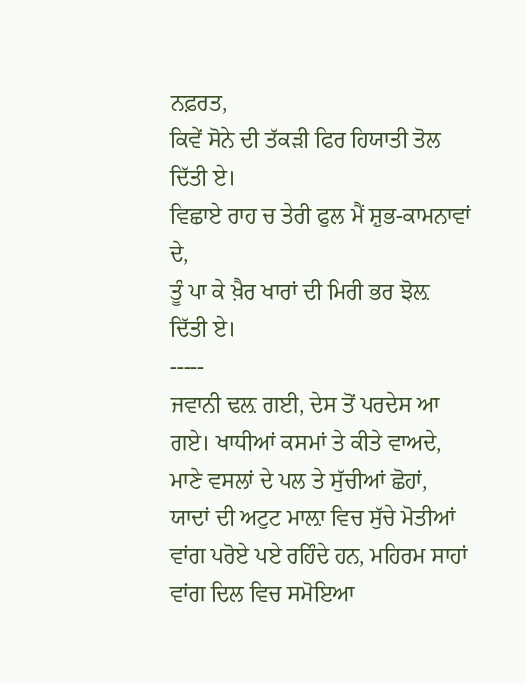ਨਫ਼ਰਤ,
ਕਿਵੇਂ ਸੋਨੇ ਦੀ ਤੱਕੜੀ ਫਿਰ ਹਿਯਾਤੀ ਤੋਲ ਦਿੱਤੀ ਏ।
ਵਿਛਾਏ ਰਾਹ ਚ ਤੇਰੀ ਫੁਲ ਮੈਂ ਸ਼ੁਭ-ਕਾਮਨਾਵਾਂ ਦੇ,
ਤੂੰ ਪਾ ਕੇ ਖ਼ੈਰ ਖਾਰਾਂ ਦੀ ਮਿਰੀ ਭਰ ਝੋਲ਼ ਦਿੱਤੀ ਏ।
-----
ਜਵਾਨੀ ਢਲ਼ ਗਈ, ਦੇਸ ਤੋਂ ਪਰਦੇਸ ਆ ਗਏ। ਖਾਧੀਆਂ ਕਸਮਾਂ ਤੇ ਕੀਤੇ ਵਾਅਦੇ, ਮਾਣੇ ਵਸਲਾਂ ਦੇ ਪਲ ਤੇ ਸੁੱਚੀਆਂ ਛੋਹਾਂ, ਯਾਦਾਂ ਦੀ ਅਟੁਟ ਮਾਲ਼ਾ ਵਿਚ ਸੁੱਚੇ ਮੋਤੀਆਂ ਵਾਂਗ ਪਰੋਏ ਪਏ ਰਹਿੰਦੇ ਹਨ, ਮਹਿਰਮ ਸਾਹਾਂ ਵਾਂਗ ਦਿਲ ਵਿਚ ਸਮੋਇਆ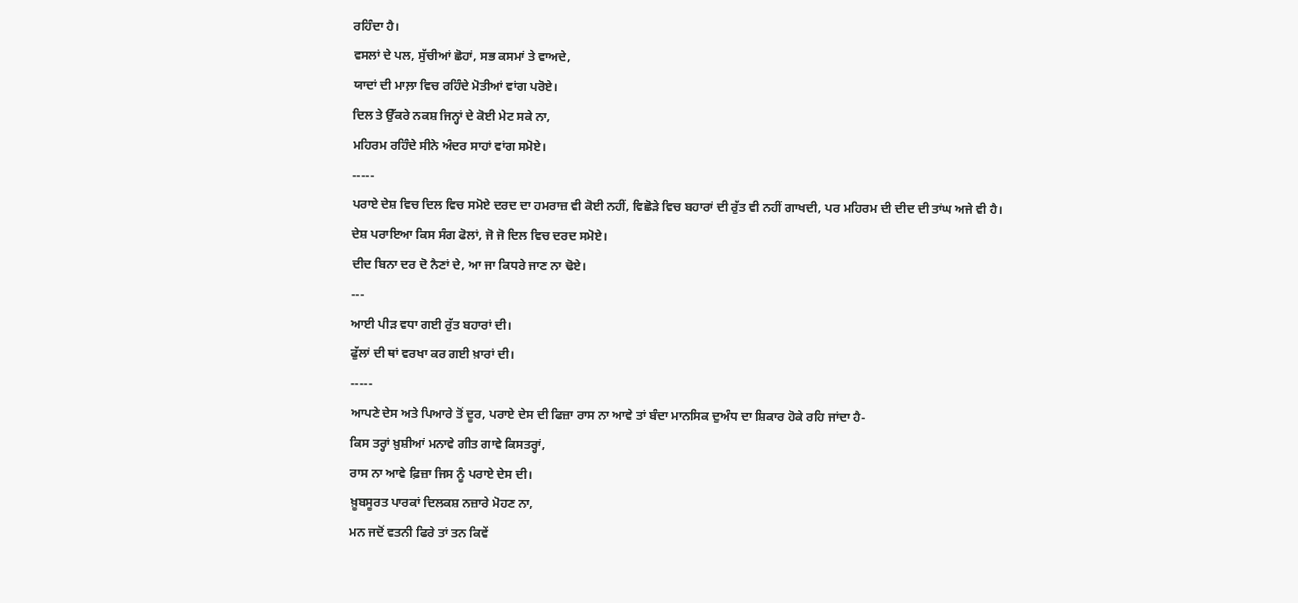ਰਹਿੰਦਾ ਹੈ।
ਵਸਲਾਂ ਦੇ ਪਲ, ਸੁੱਚੀਆਂ ਛੋਹਾਂ, ਸਭ ਕਸਮਾਂ ਤੇ ਵਾਅਦੇ,
ਯਾਦਾਂ ਦੀ ਮਾਲ਼ਾ ਵਿਚ ਰਹਿੰਦੇ ਮੋਤੀਆਂ ਵਾਂਗ ਪਰੋਏ।
ਦਿਲ ਤੇ ਉੱਕਰੇ ਨਕਸ਼ ਜਿਨ੍ਹਾਂ ਦੇ ਕੋਈ ਮੇਟ ਸਕੇ ਨਾ,
ਮਹਿਰਮ ਰਹਿੰਦੇ ਸੀਨੇ ਅੰਦਰ ਸਾਹਾਂ ਵਾਂਗ ਸਮੋਏ।
-----
ਪਰਾਏ ਦੇਸ਼ ਵਿਚ ਦਿਲ ਵਿਚ ਸਮੋਏ ਦਰਦ ਦਾ ਹਮਰਾਜ਼ ਵੀ ਕੋਈ ਨਹੀਂ, ਵਿਛੋੜੇ ਵਿਚ ਬਹਾਰਾਂ ਦੀ ਰੁੱਤ ਵੀ ਨਹੀਂ ਗਾਖਦੀ, ਪਰ ਮਹਿਰਮ ਦੀ ਦੀਦ ਦੀ ਤਾਂਘ ਅਜੇ ਵੀ ਹੈ।
ਦੇਸ਼ ਪਰਾਇਆ ਕਿਸ ਸੰਗ ਫੋਲਾਂ, ਜੋ ਜੋ ਦਿਲ ਵਿਚ ਦਰਦ ਸਮੋਏ।
ਦੀਦ ਬਿਨਾ ਦਰ ਦੋ ਨੈਣਾਂ ਦੇ, ਆ ਜਾ ਕਿਧਰੇ ਜਾਣ ਨਾ ਢੋਏ।
---
ਆਈ ਪੀੜ ਵਧਾ ਗਈ ਰੁੱਤ ਬਹਾਰਾਂ ਦੀ।
ਫੁੱਲਾਂ ਦੀ ਥਾਂ ਵਰਖਾ ਕਰ ਗਈ ਖ਼ਾਰਾਂ ਦੀ।
-----
ਆਪਣੇ ਦੇਸ ਅਤੇ ਪਿਆਰੇ ਤੋਂ ਦੂਰ, ਪਰਾਏ ਦੇਸ ਦੀ ਫਿਜ਼ਾ ਰਾਸ ਨਾ ਆਵੇ ਤਾਂ ਬੰਦਾ ਮਾਨਸਿਕ ਦੁਅੰਧ ਦਾ ਸ਼ਿਕਾਰ ਹੋਕੇ ਰਹਿ ਜਾਂਦਾ ਹੈ-
ਕਿਸ ਤਰ੍ਹਾਂ ਖ਼ੁਸ਼ੀਆਂ ਮਨਾਵੇ ਗੀਤ ਗਾਵੇ ਕਿਸਤਰ੍ਹਾਂ,
ਰਾਸ ਨਾ ਆਵੇ ਫ਼ਿਜ਼ਾ ਜਿਸ ਨੂੰ ਪਰਾਏ ਦੇਸ ਦੀ।
ਖ਼ੂਬਸੂਰਤ ਪਾਰਕਾਂ ਦਿਲਕਸ਼ ਨਜ਼ਾਰੇ ਮੋਹਣ ਨਾ,
ਮਨ ਜਦੋਂ ਵਤਨੀ ਫਿਰੇ ਤਾਂ ਤਨ ਕਿਵੇਂ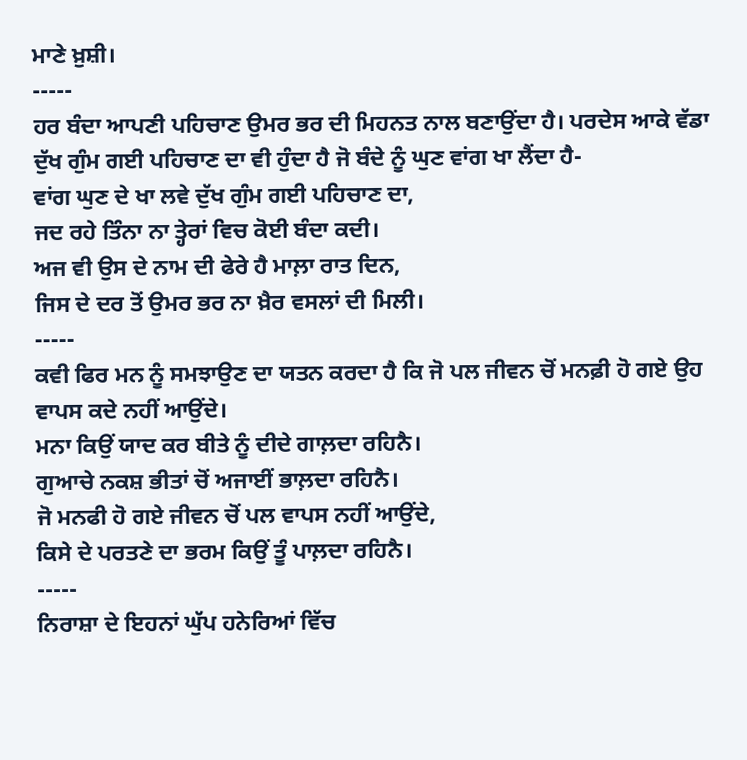ਮਾਣੇ ਖ਼ੁਸ਼ੀ।
-----
ਹਰ ਬੰਦਾ ਆਪਣੀ ਪਹਿਚਾਣ ਉਮਰ ਭਰ ਦੀ ਮਿਹਨਤ ਨਾਲ ਬਣਾਉਂਦਾ ਹੈ। ਪਰਦੇਸ ਆਕੇ ਵੱਡਾ ਦੁੱਖ ਗੁੰਮ ਗਈ ਪਹਿਚਾਣ ਦਾ ਵੀ ਹੁੰਦਾ ਹੈ ਜੋ ਬੰਦੇ ਨੂੰ ਘੁਣ ਵਾਂਗ ਖਾ ਲੈਂਦਾ ਹੈ-
ਵਾਂਗ ਘੁਣ ਦੇ ਖਾ ਲਵੇ ਦੁੱਖ ਗੁੰਮ ਗਈ ਪਹਿਚਾਣ ਦਾ,
ਜਦ ਰਹੇ ਤਿੰਨਾ ਨਾ ਤ੍ਹੇਰਾਂ ਵਿਚ ਕੋਈ ਬੰਦਾ ਕਦੀ।
ਅਜ ਵੀ ਉਸ ਦੇ ਨਾਮ ਦੀ ਫੇਰੇ ਹੈ ਮਾਲ਼ਾ ਰਾਤ ਦਿਨ,
ਜਿਸ ਦੇ ਦਰ ਤੋਂ ਉਮਰ ਭਰ ਨਾ ਖ਼ੈਰ ਵਸਲਾਂ ਦੀ ਮਿਲੀ।
-----
ਕਵੀ ਫਿਰ ਮਨ ਨੂੰ ਸਮਝਾਉਣ ਦਾ ਯਤਨ ਕਰਦਾ ਹੈ ਕਿ ਜੋ ਪਲ ਜੀਵਨ ਚੋਂ ਮਨਫ਼ੀ ਹੋ ਗਏ ਉਹ ਵਾਪਸ ਕਦੇ ਨਹੀਂ ਆਉਂਦੇ।
ਮਨਾ ਕਿਉਂ ਯਾਦ ਕਰ ਬੀਤੇ ਨੂੰ ਦੀਦੇ ਗਾਲ਼ਦਾ ਰਹਿਨੈ।
ਗੁਆਚੇ ਨਕਸ਼ ਭੀਤਾਂ ਚੋਂ ਅਜਾਈਂ ਭਾਲ਼ਦਾ ਰਹਿਨੈ।
ਜੋ ਮਨਫੀ ਹੋ ਗਏ ਜੀਵਨ ਚੋਂ ਪਲ ਵਾਪਸ ਨਹੀਂ ਆਉਂਦੇ,
ਕਿਸੇ ਦੇ ਪਰਤਣੇ ਦਾ ਭਰਮ ਕਿਉਂ ਤੂੰ ਪਾਲ਼ਦਾ ਰਹਿਨੈ।
-----
ਨਿਰਾਸ਼ਾ ਦੇ ਇਹਨਾਂ ਘੁੱਪ ਹਨੇਰਿਆਂ ਵਿੱਚ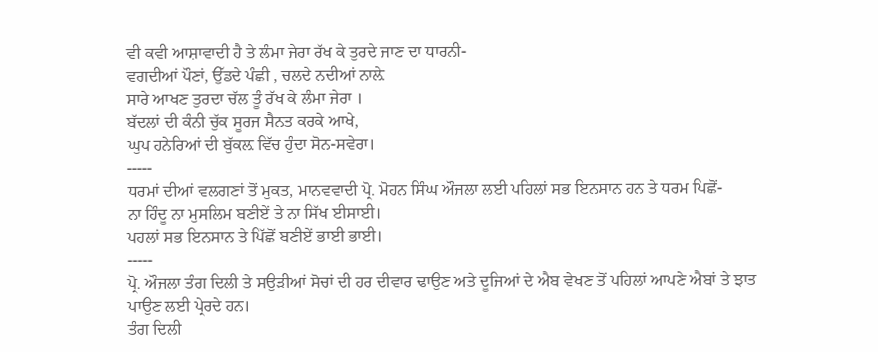ਵੀ ਕਵੀ ਆਸ਼ਾਵਾਦੀ ਹੈ ਤੇ ਲੰਮਾ ਜੇਰਾ ਰੱਖ ਕੇ ਤੁਰਦੇ ਜਾਣ ਦਾ ਧਾਰਨੀ-
ਵਗਦੀਆਂ ਪੌਣਾਂ, ਉੱਡਦੇ ਪੰਛੀ , ਚਲਦੇ ਨਦੀਆਂ ਨਾਲ਼ੇ
ਸਾਰੇ ਆਖਣ ਤੁਰਦਾ ਚੱਲ ਤੂੰ ਰੱਖ ਕੇ ਲੰਮਾ ਜੇਰਾ ।
ਬੱਦਲਾਂ ਦੀ ਕੰਨੀ ਚੁੱਕ ਸੂਰਜ ਸੈਨਤ ਕਰਕੇ ਆਖੇ,
ਘੁਪ ਹਨੇਰਿਆਂ ਦੀ ਬੁੱਕਲ਼ ਵਿੱਚ ਹੁੰਦਾ ਸੋਨ-ਸਵੇਰਾ।
-----
ਧਰਮਾਂ ਦੀਆਂ ਵਲਗਣਾਂ ਤੋਂ ਮੁਕਤ, ਮਾਨਵਵਾਦੀ ਪ੍ਰੋ. ਮੋਹਨ ਸਿੰਘ ਔਜਲਾ ਲਈ ਪਹਿਲਾਂ ਸਭ ਇਨਸਾਨ ਹਨ ਤੇ ਧਰਮ ਪਿਛੋਂ-
ਨਾ ਹਿੰਦੂ ਨਾ ਮੁਸਲਿਮ ਬਣੀਏਂ ਤੇ ਨਾ ਸਿੱਖ ਈਸਾਈ।
ਪਹਲਾਂ ਸਭ ਇਨਸਾਨ ਤੇ ਪਿੱਛੋਂ ਬਣੀਏਂ ਭਾਈ ਭਾਈ।
-----
ਪ੍ਰੋ. ਔਜਲਾ ਤੰਗ ਦਿਲੀ ਤੇ ਸਉੜੀਆਂ ਸੋਚਾਂ ਦੀ ਹਰ ਦੀਵਾਰ ਢਾਉਣ ਅਤੇ ਦੂਜਿਆਂ ਦੇ ਐਬ ਵੇਖਣ ਤੋਂ ਪਹਿਲਾਂ ਆਪਣੇ ਐਬਾਂ ਤੇ ਝਾਤ ਪਾਉਣ ਲਈ ਪ੍ਰੇਰਦੇ ਹਨ।
ਤੰਗ ਦਿਲੀ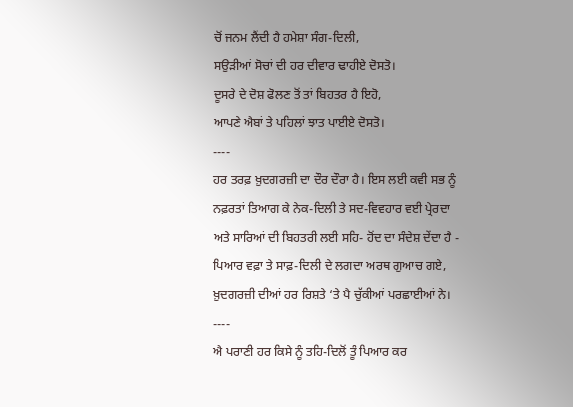ਚੋਂ ਜਨਮ ਲੈਂਦੀ ਹੈ ਹਮੇਸ਼ਾ ਸੰਗ-ਦਿਲੀ,
ਸਉੜੀਆਂ ਸੋਚਾਂ ਦੀ ਹਰ ਦੀਵਾਰ ਢਾਹੀਏ ਦੋਸਤੋ।
ਦੂਸਰੇ ਦੇ ਦੋਸ਼ ਫੋਲਣ ਤੋਂ ਤਾਂ ਬਿਹਤਰ ਹੈ ਇਹੋ,
ਆਪਣੇ ਐਬਾਂ ਤੇ ਪਹਿਲਾਂ ਝਾਤ ਪਾਈਏ ਦੋਸਤੋ।
----
ਹਰ ਤਰਫ਼ ਖ਼ੁਦਗਰਜ਼ੀ ਦਾ ਦੌਰ ਦੌਰਾ ਹੈ। ਇਸ ਲਈ ਕਵੀ ਸਭ ਨੂੰ ਨਫ਼ਰਤਾਂ ਤਿਆਗ ਕੇ ਨੇਕ-ਦਿਲੀ ਤੇ ਸਦ-ਵਿਵਹਾਰ ਵਈ ਪ੍ਰੇਰਦਾ ਅਤੇ ਸਾਰਿਆਂ ਦੀ ਬਿਹਤਰੀ ਲਈ ਸਹਿ- ਹੋਂਦ ਦਾ ਸੰਦੇਸ਼ ਦੇਂਦਾ ਹੈ -
ਪਿਆਰ ਵਫ਼ਾ ਤੇ ਸਾਫ਼-ਦਿਲੀ ਦੇ ਲਗਦਾ ਅਰਥ ਗੁਆਚ ਗਏ,
ਖ਼ੁਦਗਰਜ਼ੀ ਦੀਆਂ ਹਰ ਰਿਸ਼ਤੇ ‘ਤੇ ਪੈ ਚੁੱਕੀਆਂ ਪਰਛਾਈਆਂ ਨੇ।
----
ਐ ਪਰਾਣੀ ਹਰ ਕਿਸੇ ਨੂੰ ਤਹਿ-ਦਿਲੋਂ ਤੂੰ ਪਿਆਰ ਕਰ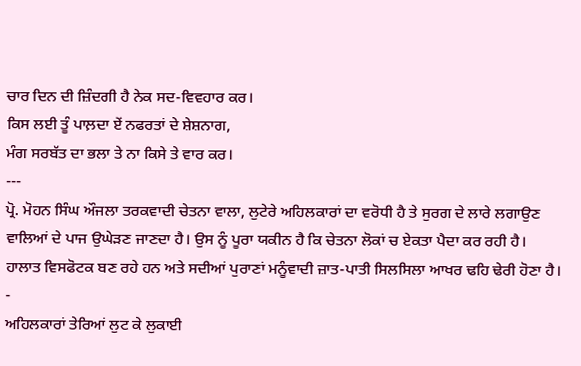ਚਾਰ ਦਿਨ ਦੀ ਜ਼ਿੰਦਗੀ ਹੈ ਨੇਕ ਸਦ-ਵਿਵਹਾਰ ਕਰ।
ਕਿਸ ਲਈ ਤੂੰ ਪਾਲ਼ਦਾ ਏਂ ਨਫਰਤਾਂ ਦੇ ਸ਼ੇਸ਼ਨਾਗ,
ਮੰਗ ਸਰਬੱਤ ਦਾ ਭਲਾ ਤੇ ਨਾ ਕਿਸੇ ਤੇ ਵਾਰ ਕਰ।
---
ਪ੍ਰੋ. ਮੋਹਨ ਸਿੰਘ ਔਜਲਾ ਤਰਕਵਾਦੀ ਚੇਤਨਾ ਵਾਲਾ, ਲੁਟੇਰੇ ਅਹਿਲਕਾਰਾਂ ਦਾ ਵਰੋਧੀ ਹੈ ਤੇ ਸੁਰਗ ਦੇ ਲਾਰੇ ਲਗਾਉਣ ਵਾਲਿਆਂ ਦੇ ਪਾਜ ਉਘੇੜਣ ਜਾਣਦਾ ਹੈ। ਉਸ ਨੂੰ ਪੂਰਾ ਯਕੀਨ ਹੈ ਕਿ ਚੇਤਨਾ ਲੋਕਾਂ ਚ ਏਕਤਾ ਪੈਦਾ ਕਰ ਰਹੀ ਹੈ। ਹਾਲਾਤ ਵਿਸਫੋਟਕ ਬਣ ਰਹੇ ਹਨ ਅਤੇ ਸਦੀਆਂ ਪੁਰਾਣਾਂ ਮਨੂੰਵਾਦੀ ਜ਼ਾਤ-ਪਾਤੀ ਸਿਲਸਿਲਾ ਆਖਰ ਢਹਿ ਢੇਰੀ ਹੋਣਾ ਹੈ। -
ਅਹਿਲਕਾਰਾਂ ਤੇਰਿਆਂ ਲੁਟ ਕੇ ਲੁਕਾਈ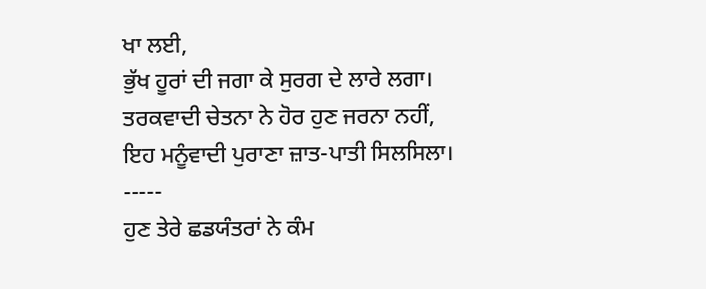ਖਾ ਲਈ,
ਭੁੱਖ ਹੂਰਾਂ ਦੀ ਜਗਾ ਕੇ ਸੁਰਗ ਦੇ ਲਾਰੇ ਲਗਾ।
ਤਰਕਵਾਦੀ ਚੇਤਨਾ ਨੇ ਹੋਰ ਹੁਣ ਜਰਨਾ ਨਹੀਂ,
ਇਹ ਮਨੂੰਵਾਦੀ ਪੁਰਾਣਾ ਜ਼ਾਤ-ਪਾਤੀ ਸਿਲਸਿਲਾ।
-----
ਹੁਣ ਤੇਰੇ ਛਡਯੰਤਰਾਂ ਨੇ ਕੰਮ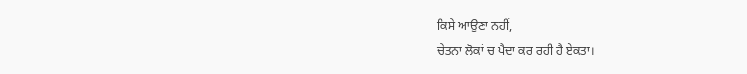ਕਿਸੇ ਆਉਣਾ ਨਹੀਂ,
ਚੇਤਨਾ ਲੋਕਾਂ ਚ ਪੈਦਾ ਕਰ ਰਹੀ ਹੈ ਏਕਤਾ।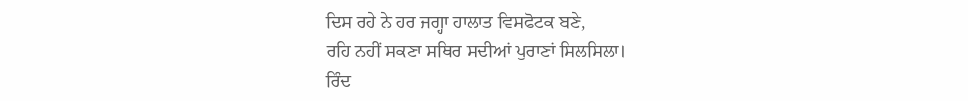ਦਿਸ ਰਹੇ ਨੇ ਹਰ ਜਗ੍ਹਾ ਹਾਲਾਤ ਵਿਸਫੋਟਕ ਬਣੇ,
ਰਹਿ ਨਹੀਂ ਸਕਣਾ ਸਥਿਰ ਸਦੀਆਂ ਪੁਰਾਣਾਂ ਸਿਲਸਿਲਾ।
ਰਿੰਦ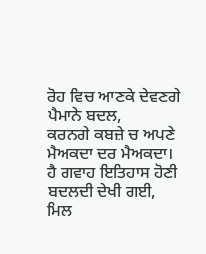ਰੋਹ ਵਿਚ ਆਣਕੇ ਦੇਵਣਗੇ ਪੈਮਾਨੇ ਬਦਲ,
ਕਰਨਗੇ ਕਬਜ਼ੇ ਚ ਅਪਣੇ ਮੈਅਕਦਾ ਦਰ ਮੈਅਕਦਾ।
ਹੈ ਗਵਾਹ ਇਤਿਹਾਸ ਹੋਣੀ ਬਦਲਦੀ ਦੇਖੀ ਗਈ,
ਮਿਲ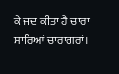ਕੇ ਜਦ ਕੀਤਾ ਹੈ ਚਾਰਾ ਸਾਰਿਆਂ ਚਾਰਾਗਰਾਂ।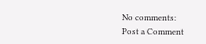No comments:
Post a Comment